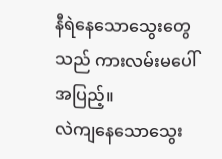နီရဲနေသောသွေးတွေသည် ကားလမ်းမပေါ်အပြည့်။
လဲကျနေသောသွေး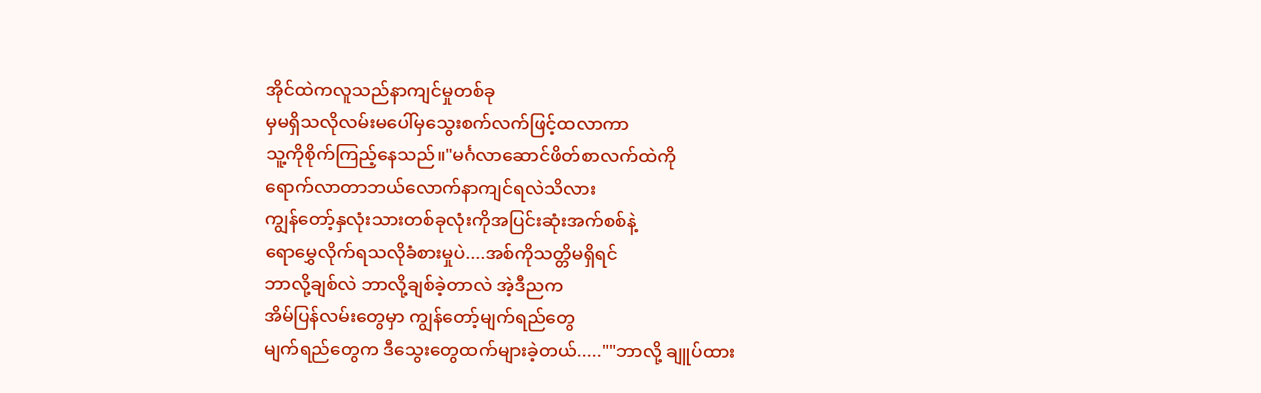အိုင်ထဲကလူသည်နာကျင်မှုတစ်ခု
မှမရှိသလိုလမ်းမပေါ်မှသွေးစက်လက်ဖြင့်ထလာကာ
သူ့ကိုစိုက်ကြည့်နေသည်။"မင်္ဂလာဆောင်ဖိတ်စာလက်ထဲကို
ရောက်လာတာဘယ်လောက်နာကျင်ရလဲသိလား
ကျွန်တော့်နှလုံးသားတစ်ခုလုံးကိုအပြင်းဆုံးအက်စစ်နဲ့
ရောမွှေလိုက်ရသလိုခံစားမှုပဲ....အစ်ကိုသတ္တိမရှိရင်
ဘာလို့ချစ်လဲ ဘာလို့ချစ်ခဲ့တာလဲ အဲ့ဒီညက
အိမ်ပြန်လမ်းတွေမှာ ကျွန်တော့်မျက်ရည်တွေ
မျက်ရည်တွေက ဒီသွေးတွေထက်များခဲ့တယ်.....""ဘာလို့ ချူပ်ထား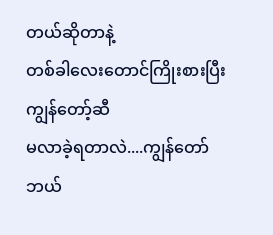တယ်ဆိုတာနဲ့
တစ်ခါလေးတောင်ကြိုးစားပြီးကျွန်တော့်ဆီ
မလာခဲ့ရတာလဲ....ကျွန်တော်ဘယ်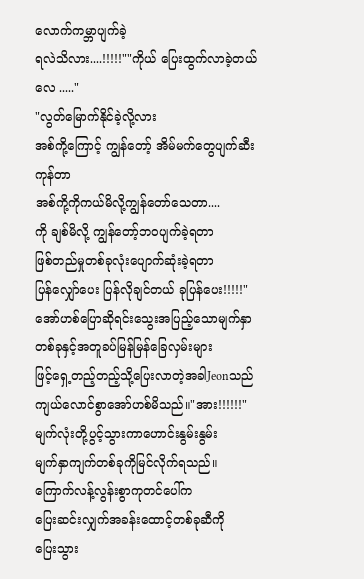လောက်ကမ္ဘာပျက်ခဲ့
ရလဲသိလား....!!!!!""ကိုယ် ပြေးထွက်လာခဲ့တယ်လေ ....."
"လွတ်မြောက်နိုင်ခဲ့လို့လား
အစ်ကို့ကြောင့် ကျွန်တော့် အိမ်မက်တွေပျက်ဆီးကုန်တာ
အစ်ကို့ကိုကယ်မိလို့ကျွန်တော်သေတာ....
ကို ချစ်မိလို့ ကျွန်တော့်ဘဝပျက်ခဲ့ရတာ
ဖြစ်တည်မှုတစ်ခုလုံးပျောက်ဆုံးခဲ့ရတာ
ပြန်လျှော်ပေး ပြန်လိုချင်တယ် ခုပြန်ပေး!!!!!"အော်ဟစ်ပြောဆိုရင်းသွေးအပြည့်သောမျက်နှာ
တစ်ခုနှင့်အတူခပ်မြန်မြန်ခြေလှမ်းများ
ဖြင့်ရှေ့တည့်တည့်သို့ပြေးလာတဲ့အခါJeonသည်
ကျယ်လောင်စွာအော်ဟစ်မိသည်။"အား!!!!!!"
မျက်လုံးတို့ပွင့်သွားကာဟောင်းနွမ်းနွမ်း
မျက်နှာကျက်တစ်ခုကိုမြင်လိုက်ရသည်။
ကြောက်လန့်လွန်းစွာကုတင်ပေါ်က
ပြေးဆင်းလျှက်အခန်းထောင့်တစ်ခုဆီကို
ပြေးသွား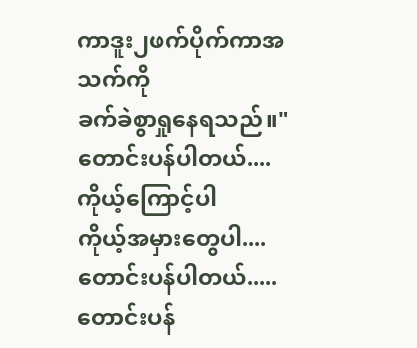ကာဒူး၂ဖက်ပိုက်ကာအသက်ကို
ခက်ခဲစွာရှုနေရသည်။"တောင်းပန်ပါတယ်....ကိုယ့်ကြောင့်ပါ
ကိုယ့်အမှားတွေပါ....တောင်းပန်ပါတယ်.....
တောင်းပန်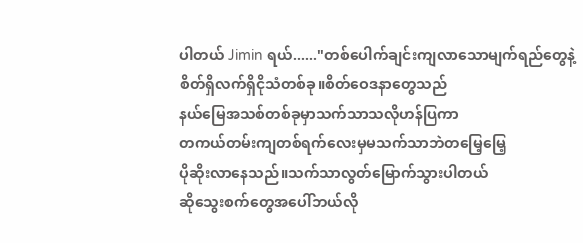ပါတယ် Jimin ရယ်......"တစ်ပေါက်ချင်းကျလာသောမျက်ရည်တွေနဲ့
စိတ်ရှိလက်ရှိငိုသံတစ်ခု။စိတ်ဝေဒနာတွေသည်
နယ်မြေအသစ်တစ်ခုမှာသက်သာသလိုဟန်ပြကာ
တကယ်တမ်းကျတစ်ရက်လေးမှမသက်သာဘဲတမြေ့မြေ့
ပိုဆိုးလာနေသည်။သက်သာလွတ်မြောက်သွားပါတယ်
ဆိုသွေးစက်တွေအပေါ်ဘယ်လို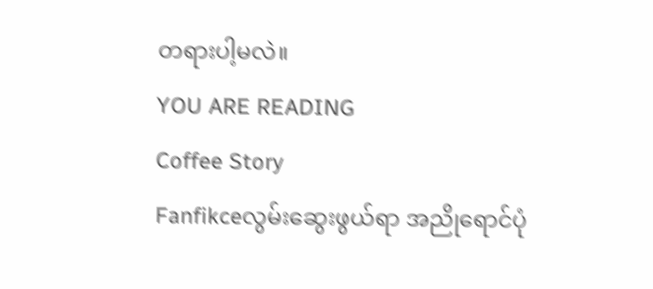တရားပါ့မလဲ။
YOU ARE READING
Coffee Story
Fanfikceလွမ်းဆွေးဖွယ်ရာ အညိုရောင်ပုံ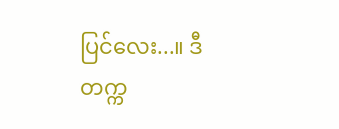ပြင်လေး...။ ဒီတက္က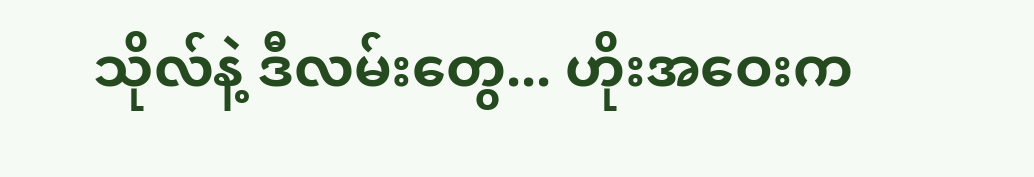သိုလ်နဲ့ ဒီလမ်းတွေ... ဟိုးအဝေးက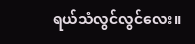ရယ်သံလွင်လွင်လေး။